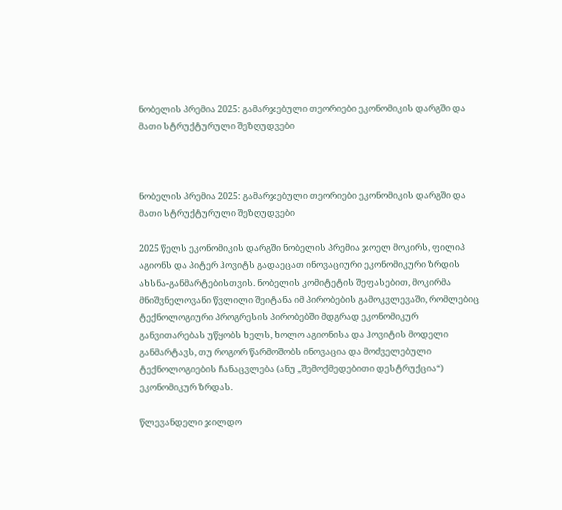ნობელის პრემია 2025: გამარჯებული თეორიები ეკონომიკის დარგში და მათი სტრუქტურული შეზღუდვები



ნობელის პრემია 2025: გამარჯებული თეორიები ეკონომიკის დარგში და მათი სტრუქტურული შეზღუდვები

2025 წელს ეკონომიკის დარგში ნობელის პრემია ჯოელ მოკირს, ფილიპ აგიონს და პიტერ ჰოვიტს გადაეცათ ინოვაციური ეკონომიკური ზრდის ახსნა-განმარტებისთვის. ნობელის კომიტეტის შეფასებით, მოკირმა მნიშვნელოვანი წვლილი შეიტანა იმ პირობების გამოკვლევაში, რომლებიც ტექნოლოგიური პროგრესის პირობებში მდგრად ეკონომიკურ განვითარებას უწყობს ხელს, ხოლო აგიონისა და ჰოვიტის მოდელი განმარტავს, თუ როგორ წარმოშობს ინოვაცია და მოძველებული ტექნოლოგიების ჩანაცვლება (ანუ „შემოქმედებითი დესტრუქცია“) ეკონომიკურ ზრდას.

წლევანდელი ჯილდო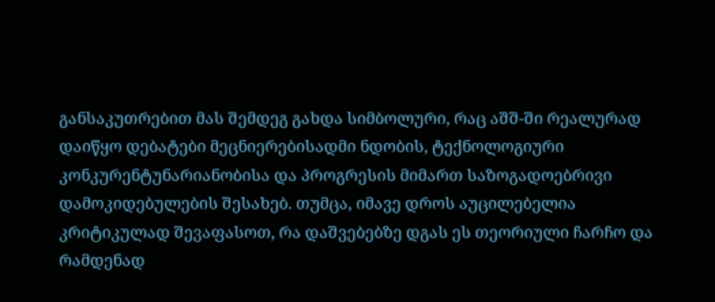განსაკუთრებით მას შემდეგ გახდა სიმბოლური, რაც აშშ-ში რეალურად დაიწყო დებატები მეცნიერებისადმი ნდობის, ტექნოლოგიური კონკურენტუნარიანობისა და პროგრესის მიმართ საზოგადოებრივი დამოკიდებულების შესახებ. თუმცა, იმავე დროს აუცილებელია კრიტიკულად შევაფასოთ, რა დაშვებებზე დგას ეს თეორიული ჩარჩო და რამდენად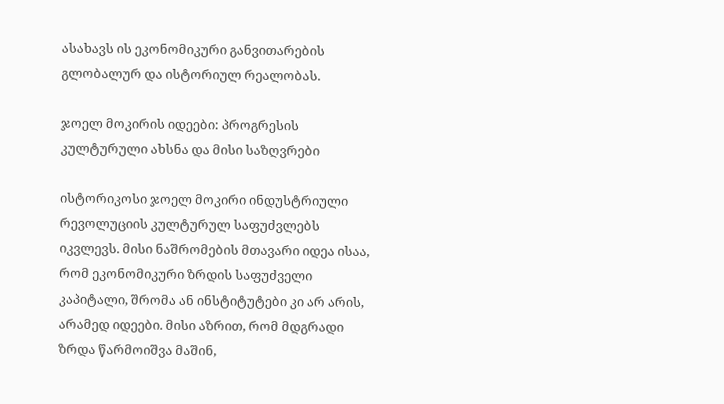ასახავს ის ეკონომიკური განვითარების გლობალურ და ისტორიულ რეალობას.

ჯოელ მოკირის იდეები: პროგრესის კულტურული ახსნა და მისი საზღვრები

ისტორიკოსი ჯოელ მოკირი ინდუსტრიული რევოლუციის კულტურულ საფუძვლებს იკვლევს. მისი ნაშრომების მთავარი იდეა ისაა, რომ ეკონომიკური ზრდის საფუძველი კაპიტალი, შრომა ან ინსტიტუტები კი არ არის, არამედ იდეები. მისი აზრით, რომ მდგრადი ზრდა წარმოიშვა მაშინ,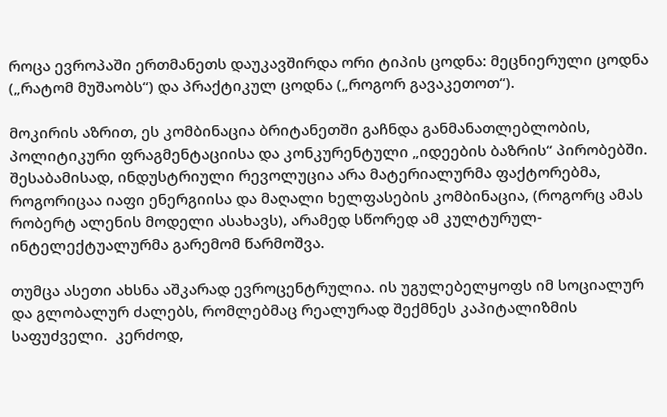როცა ევროპაში ერთმანეთს დაუკავშირდა ორი ტიპის ცოდნა: მეცნიერული ცოდნა („რატომ მუშაობს“) და პრაქტიკულ ცოდნა („როგორ გავაკეთოთ“).

მოკირის აზრით, ეს კომბინაცია ბრიტანეთში გაჩნდა განმანათლებლობის, პოლიტიკური ფრაგმენტაციისა და კონკურენტული „იდეების ბაზრის“ პირობებში. შესაბამისად, ინდუსტრიული რევოლუცია არა მატერიალურმა ფაქტორებმა, როგორიცაა იაფი ენერგიისა და მაღალი ხელფასების კომბინაცია, (როგორც ამას რობერტ ალენის მოდელი ასახავს), არამედ სწორედ ამ კულტურულ-ინტელექტუალურმა გარემომ წარმოშვა.

თუმცა ასეთი ახსნა აშკარად ევროცენტრულია. ის უგულებელყოფს იმ სოციალურ და გლობალურ ძალებს, რომლებმაც რეალურად შექმნეს კაპიტალიზმის საფუძველი.  კერძოდ,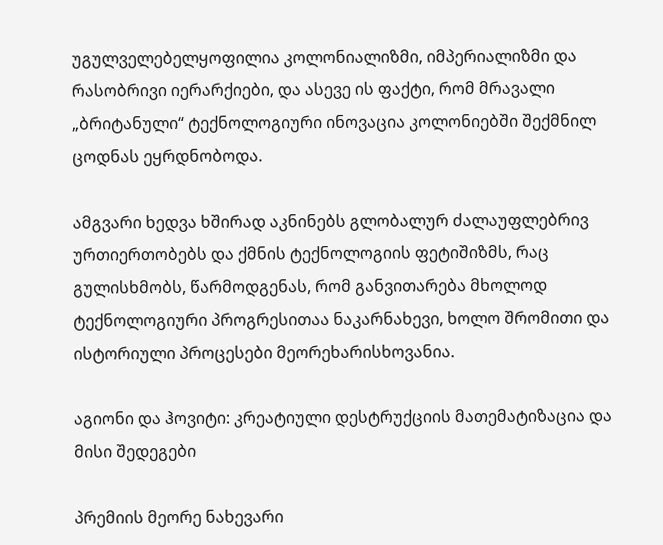უგულველებელყოფილია კოლონიალიზმი, იმპერიალიზმი და რასობრივი იერარქიები, და ასევე ის ფაქტი, რომ მრავალი „ბრიტანული“ ტექნოლოგიური ინოვაცია კოლონიებში შექმნილ ცოდნას ეყრდნობოდა.

ამგვარი ხედვა ხშირად აკნინებს გლობალურ ძალაუფლებრივ ურთიერთობებს და ქმნის ტექნოლოგიის ფეტიშიზმს, რაც გულისხმობს, წარმოდგენას, რომ განვითარება მხოლოდ ტექნოლოგიური პროგრესითაა ნაკარნახევი, ხოლო შრომითი და ისტორიული პროცესები მეორეხარისხოვანია.

აგიონი და ჰოვიტი: კრეატიული დესტრუქციის მათემატიზაცია და მისი შედეგები

პრემიის მეორე ნახევარი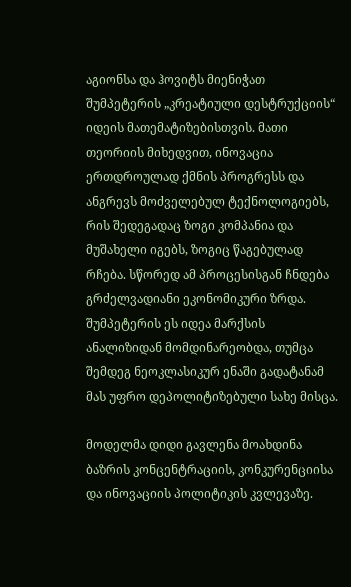აგიონსა და ჰოვიტს მიენიჭათ შუმპეტერის „კრეატიული დესტრუქციის“ იდეის მათემატიზებისთვის. მათი თეორიის მიხედვით, ინოვაცია ერთდროულად ქმნის პროგრესს და ანგრევს მოძველებულ ტექნოლოგიებს, რის შედეგადაც ზოგი კომპანია და მუშახელი იგებს, ზოგიც წაგებულად რჩება. სწორედ ამ პროცესისგან ჩნდება გრძელვადიანი ეკონომიკური ზრდა. შუმპეტერის ეს იდეა მარქსის ანალიზიდან მომდინარეობდა, თუმცა შემდეგ ნეოკლასიკურ ენაში გადატანამ მას უფრო დეპოლიტიზებული სახე მისცა.

მოდელმა დიდი გავლენა მოახდინა ბაზრის კონცენტრაციის, კონკურენციისა და ინოვაციის პოლიტიკის კვლევაზე.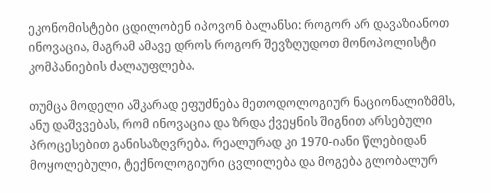ეკონომისტები ცდილობენ იპოვონ ბალანსი: როგორ არ დავაზიანოთ ინოვაცია, მაგრამ ამავე დროს როგორ შევზღუდოთ მონოპოლისტი კომპანიების ძალაუფლება.

თუმცა მოდელი აშკარად ეფუძნება მეთოდოლოგიურ ნაციონალიზმმს, ანუ დაშვვებას, რომ ინოვაცია და ზრდა ქვეყნის შიგნით არსებული პროცესებით განისაზღვრება. რეალურად კი 1970-იანი წლებიდან მოყოლებული, ტექნოლოგიური ცვლილება და მოგება გლობალურ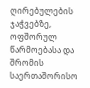ღირებულების ჯაჭვებზე, ოფშორულ წარმოებასა და შრომის საერთაშორისო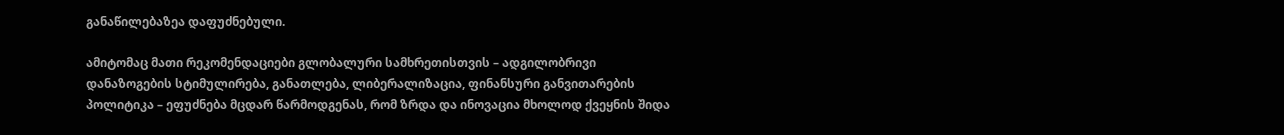განაწილებაზეა დაფუძნებული.

ამიტომაც მათი რეკომენდაციები გლობალური სამხრეთისთვის – ადგილობრივი დანაზოგების სტიმულირება, განათლება, ლიბერალიზაცია, ფინანსური განვითარების პოლიტიკა – ეფუძნება მცდარ წარმოდგენას, რომ ზრდა და ინოვაცია მხოლოდ ქვეყნის შიდა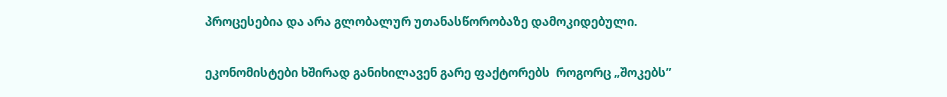პროცესებია და არა გლობალურ უთანასწორობაზე დამოკიდებული.

ეკონომისტები ხშირად განიხილავენ გარე ფაქტორებს  როგორც „შოკებს”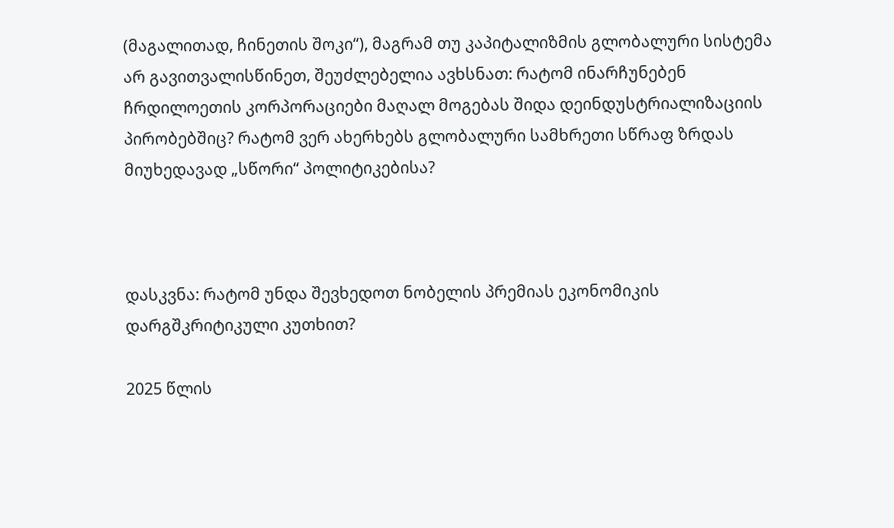(მაგალითად, ჩინეთის შოკი“), მაგრამ თუ კაპიტალიზმის გლობალური სისტემა არ გავითვალისწინეთ, შეუძლებელია ავხსნათ: რატომ ინარჩუნებენ ჩრდილოეთის კორპორაციები მაღალ მოგებას შიდა დეინდუსტრიალიზაციის პირობებშიც? რატომ ვერ ახერხებს გლობალური სამხრეთი სწრაფ ზრდას მიუხედავად „სწორი“ პოლიტიკებისა?



დასკვნა: რატომ უნდა შევხედოთ ნობელის პრემიას ეკონომიკის დარგშკრიტიკული კუთხით?

2025 წლის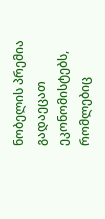ნობელის პრემია გადაეცათ ეკონომისტებს, რომლებიც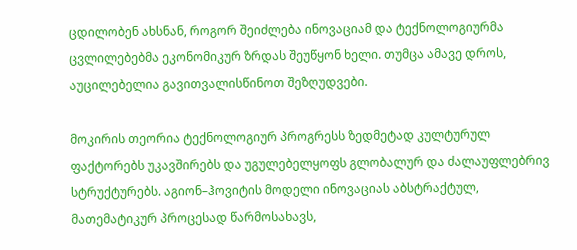ცდილობენ ახსნან, როგორ შეიძლება ინოვაციამ და ტექნოლოგიურმა ცვლილებებმა ეკონომიკურ ზრდას შეუწყონ ხელი. თუმცა ამავე დროს, აუცილებელია გავითვალისწინოთ შეზღუდვები.

მოკირის თეორია ტექნოლოგიურ პროგრესს ზედმეტად კულტურულ ფაქტორებს უკავშირებს და უგულებელყოფს გლობალურ და ძალაუფლებრივ სტრუქტურებს. აგიონ–ჰოვიტის მოდელი ინოვაციას აბსტრაქტულ, მათემატიკურ პროცესად წარმოსახავს,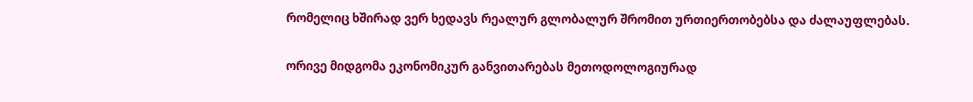რომელიც ხშირად ვერ ხედავს რეალურ გლობალურ შრომით ურთიერთობებსა და ძალაუფლებას.

ორივე მიდგომა ეკონომიკურ განვითარებას მეთოდოლოგიურად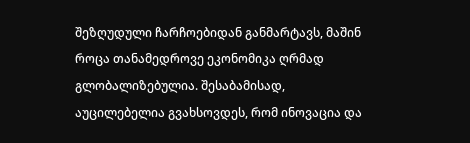შეზღუდული ჩარჩოებიდან განმარტავს, მაშინ როცა თანამედროვე ეკონომიკა ღრმად გლობალიზებულია. შესაბამისად, აუცილებელია გვახსოვდეს, რომ ინოვაცია და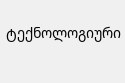ტექნოლოგიური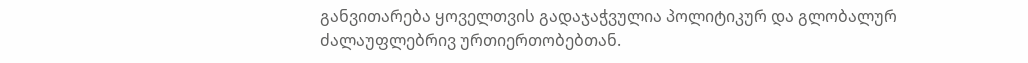განვითარება ყოველთვის გადაჯაჭვულია პოლიტიკურ და გლობალურ ძალაუფლებრივ ურთიერთობებთან.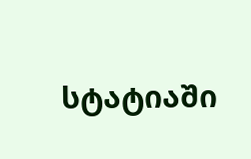სტატიაში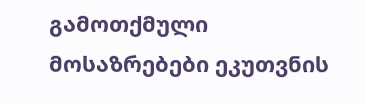გამოთქმული მოსაზრებები ეკუთვნის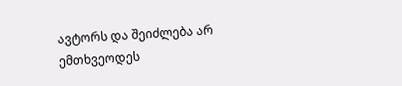ავტორს და შეიძლება არ ემთხვეოდეს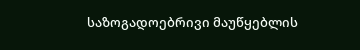საზოგადოებრივი მაუწყებლის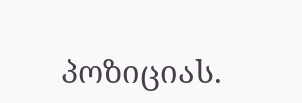პოზიციას.